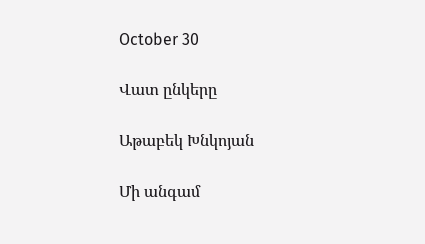October 30

Վատ ընկերը

Աթաբեկ Խնկոյան

Մի անգամ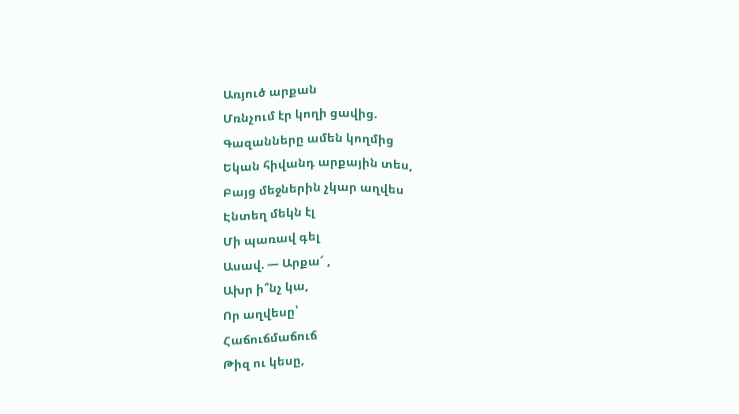Առյուծ արքան
Մռնչում էր կողի ցավից.
Գազանները ամեն կողմից
Եկան հիվանդ արքային տես,
Բայց մեջներին չկար աղվես
Էնտեղ մեկն էլ
Մի պառավ գել
Ասավ. — Արքա՜ ,
Ախր ի՞նչ կա,
Որ աղվեսը՝
Հաճուճմաճուճ
Թիզ ու կեսը,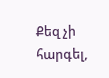Քեզ չի հարգել,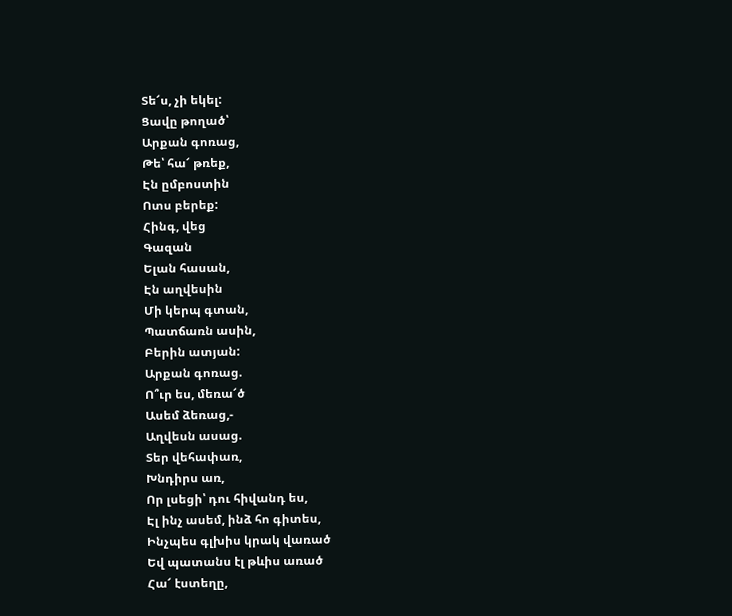Տե՜ս, չի եկել:
Ցավը թողած՝
Արքան գոռաց,
Թե՝ հա՜ թռեք,
Էն ըմբոստին
Ոտս բերեք:
Հինգ, վեց
Գազան
Ելան հասան,
Էն աղվեսին
Մի կերպ գտան,
Պատճառն ասին,
Բերին ատյան:
Արքան գոռաց.
Ո՞ւր ես, մեռա՜ծ
Ասեմ ձեռաց,-
Աղվեսն ասաց.
Տեր վեհափառ,
Խնդիրս առ,
Որ լսեցի՝ դու հիվանդ ես,
Էլ ինչ ասեմ, ինձ հո գիտես,
Ինչպես գլխիս կրակ վառած
Եվ պատանս էլ թևիս առած
Հա՜ էստեղը,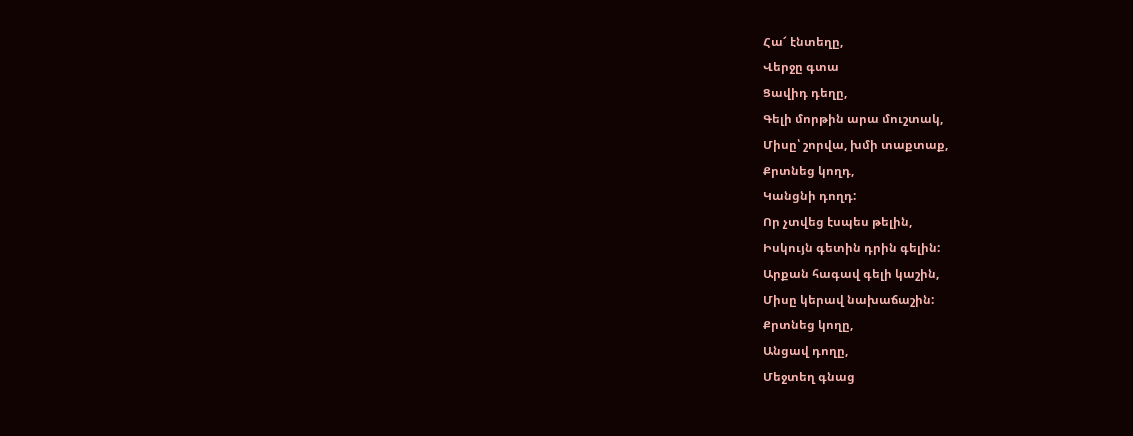Հա՜ էնտեղը,
Վերջը գտա
Ցավիդ դեղը,
Գելի մորթին արա մուշտակ,
Միսը՝ շորվա, խմի տաքտաք,
Քրտնեց կողդ,
Կանցնի դողդ:
Որ չտվեց էսպես թելին,
Իսկույն գետին դրին գելին:
Արքան հագավ գելի կաշին,
Միսը կերավ նախաճաշին:
Քրտնեց կողը,
Անցավ դողը,
Մեջտեղ գնաց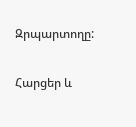Զրպարտողը:

Հարցեր և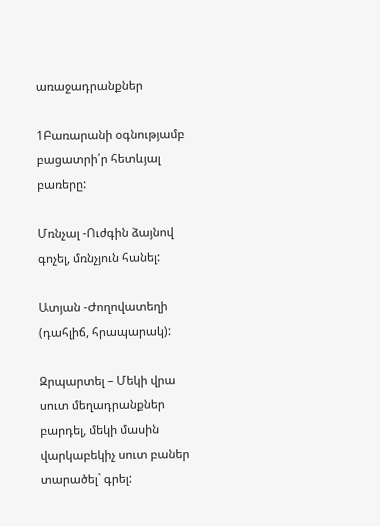առաջադրանքներ

1Բառարանի օգնությամբ բացատրի՛ր հետևյալ բառերը:

Մռնչալ -Ուժգին ձայնով գոչել, մռնչյուն հանել:

Ատյան -Ժողովատեղի (դահլիճ, հրապարակ):

Զրպարտել – Մեկի վրա սուտ մեղադրանքներ բարդել, մեկի մասին վարկաբեկիչ սուտ բաներ տարածել` գրել: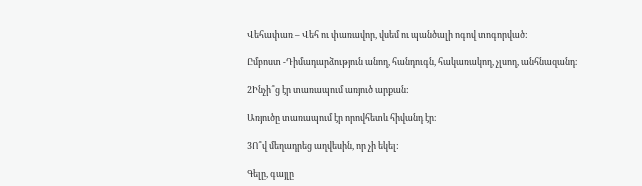Վեհափառ – Վեհ ու փառավոր, վսեմ ու պանծալի ոգով տոգորված:

Ըմբոստ -Դիմադարձություն անող, հանդուգն, հակառակող, չլսող, անհնազանդ։

2Ինչի՞ց էր տառապում առյուծ արքան:

Առյուծը տառապում էր որովհետև հիվանդ էր։

3Ո՞վ մեղադրեց աղվեսին, որ չի եկել:

Գելը, գայլը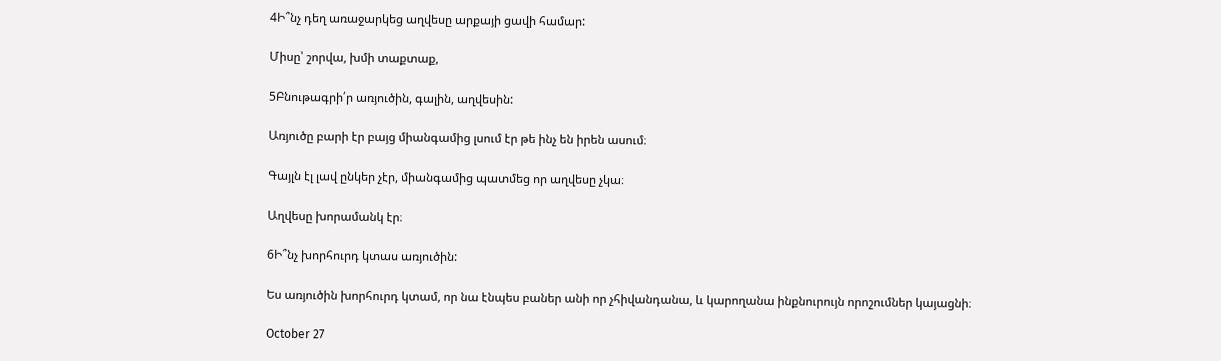4Ի՞նչ դեղ առաջարկեց աղվեսը արքայի ցավի համար:

Միսը՝ շորվա, խմի տաքտաք,

5Բնութագրի՛ր առյուծին, գալին, աղվեսին:

Առյուծը բարի էր բայց միանգամից լսում էր թե ինչ են իրեն ասում։

Գայլն էլ լավ ընկեր չէր, միանգամից պատմեց որ աղվեսը չկա։

Աղվեսը խորամանկ էր։

6Ի՞նչ խորհուրդ կտաս առյուծին:

Ես առյուծին խորհուրդ կտամ, որ նա էնպես բաներ անի որ չհիվանդանա, և կարողանա ինքնուրույն որոշումներ կայացնի։

October 27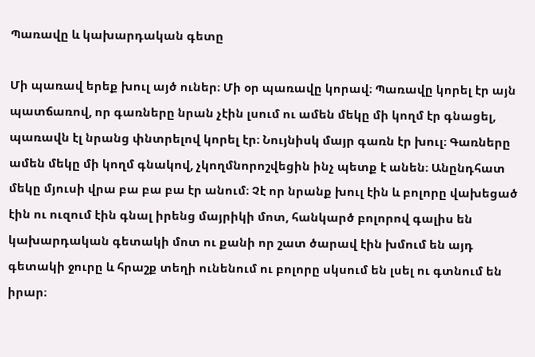Պառավը և կախարդական գետը

Մի պառավ երեք խուլ այծ ուներ։ Մի օր պառավը կորավ։ Պառավը կորել էր այն պատճառով, որ գառները նրան չէին լսում ու ամեն մեկը մի կողմ էր գնացել, պառավն էլ նրանց փնտրելով կորել էր։ Նույնիսկ մայր գառն էր խուլ։ Գառները ամեն մեկը մի կողմ գնակով, չկողմնորոշվեցին ինչ պետք է անեն։ Անընդհատ մեկը մյուսի վրա բա բա բա էր անում։ Չէ որ նրանք խուլ էին և բոլորը վախեցած էին ու ուզում էին գնալ իրենց մայրիկի մոտ, հանկարծ բոլորով գալիս են կախարդական գետակի մոտ ու քանի որ շատ ծարավ էին խմում են այդ գետակի ջուրը և հրաշք տեղի ունենում ու բոլորը սկսում են լսել ու գտնում են իրար։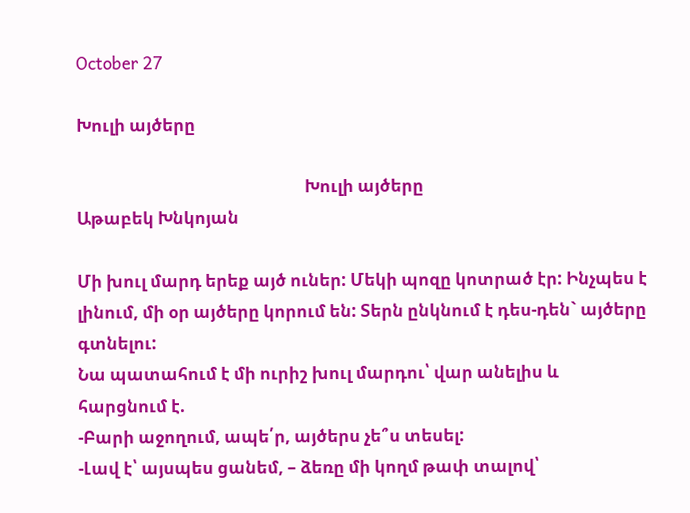October 27

Խուլի այծերը

                                                         Խուլի այծերը                                          Աթաբեկ Խնկոյան

Մի խուլ մարդ երեք այծ ուներ: Մեկի պոզը կոտրած էր: Ինչպես է լինում, մի օր այծերը կորում են: Տերն ընկնում է դես-դեն` այծերը գտնելու:
Նա պատահում է մի ուրիշ խուլ մարդու՝ վար անելիս և հարցնում է.
-Բարի աջողում, ապե՛ր, այծերս չե՞ս տեսել:
-Լավ է՝ այսպես ցանեմ, – ձեռը մի կողմ թափ տալով՝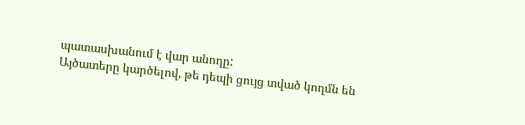պատասխանում է վար անողը:
Այծատերը կարծելով, թե դեպի ցույց տված կողմն են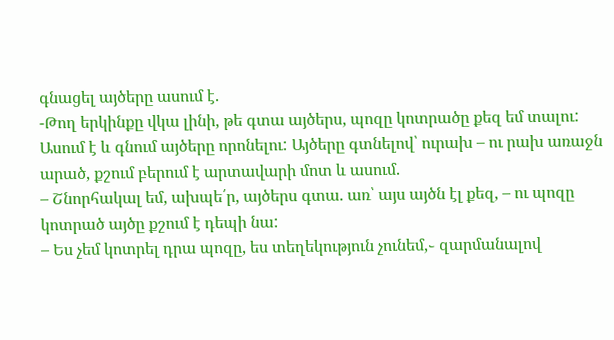գնացել այծերը ասում է.
-Թող երկինքը վկա լինի, թե գտա այծերս, պոզը կոտրածը քեզ եմ տալու:
Ասում է և գնում այծերը որոնելու: Այծերը գտնելով՝ ուրախ – ու րախ առաջն արած, քշում բերում է արտավարի մոտ և ասում.
– Շնորհակալ եմ, ախպե՛ր, այծերս գտա. առ՝ այս այծն էլ քեզ, – ու պոզը կոտրած այծը քշում է դեպի նա:
– Ես չեմ կոտրել դրա պոզը, ես տեղեկություն չունեմ,֊ զարմանալով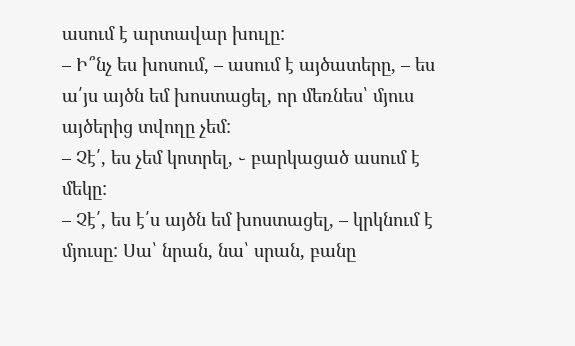ասում է արտավար խուլը:
– Ի՞նչ ես խոսում, – ասում է այծատերը, – ես ա՛յս այծն եմ խոստացել, որ մեռնես՝ մյուս այծերից տվողը չեմ:
– Չէ՛, ես չեմ կոտրել, ֊ բարկացած ասում է մեկը:
– Չէ՛, ես է՛ս այծն եմ խոստացել, – կրկնում է մյուսը: Սա՝ նրան, նա՝ սրան, բանը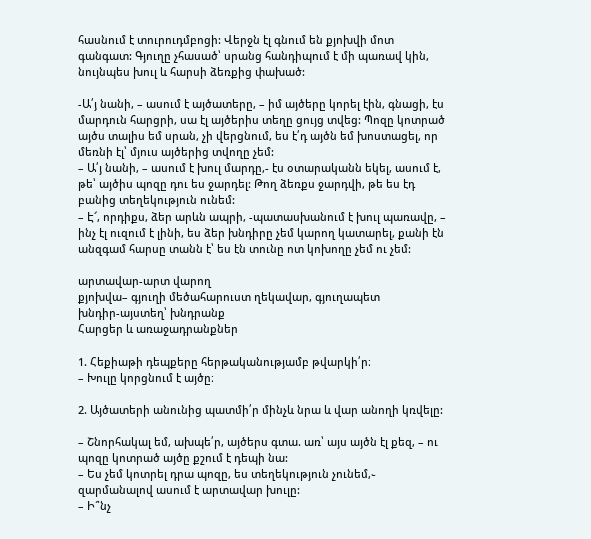հասնում է տուրուդմբոցի: Վերջն էլ գնում են քյոխվի մոտ գանգատ: Գյուղը չհասած՝ սրանց հանդիպում է մի պառավ կին, նույնպես խուլ և հարսի ձեռքից փախած:

-Ա՛յ նանի, – ասում է այծատերը, – իմ այծերը կորել էին, գնացի, էս մարդուն հարցրի, սա էլ այծերիս տեղը ցույց տվեց: Պոզը կոտրած այծս տալիս եմ սրան, չի վերցնում, ես է՛դ այծն եմ խոստացել, որ մեռնի էլ՝ մյուս այծերից տվողը չեմ:
– Ա՛յ նանի, – ասում է խուլ մարդը,- էս օտարականն եկել, ասում է, թե՝ այծիս պոզը դու ես ջարդել: Թող ձեռքս ջարդվի, թե ես էդ բանից տեղեկություն ունեմ:
– Է՜, որդիքս, ձեր արևն ապրի, -պատասխանում է խուլ պառավը, – ինչ էլ ուզում է լինի, ես ձեր խնդիրը չեմ կարող կատարել, քանի էն անզգամ հարսը տանն է՝ ես էն տունը ոտ կոխողը չեմ ու չեմ:

արտավար-արտ վարող
քյոխվա– գյուղի մեծահարուստ ղեկավար, գյուղապետ
խնդիր-այստեղ՝ խնդրանք
Հարցեր և առաջադրանքներ

1. Հեքիաթի դեպքերը հերթականությամբ թվարկի՛ր։
– Խուլը կորցնում է այծը։

2. Այծատերի անունից պատմի՛ր մինչև նրա և վար անողի կռվելը:

– Շնորհակալ եմ, ախպե՛ր, այծերս գտա. առ՝ այս այծն էլ քեզ, – ու պոզը կոտրած այծը քշում է դեպի նա:
– Ես չեմ կոտրել դրա պոզը, ես տեղեկություն չունեմ,֊ զարմանալով ասում է արտավար խուլը:
– Ի՞նչ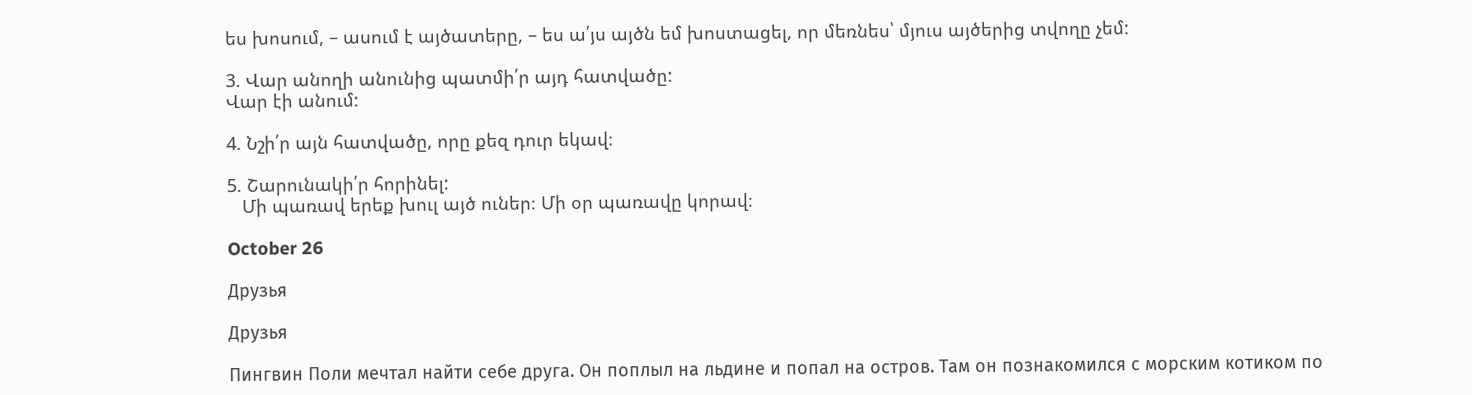ես խոսում, – ասում է այծատերը, – ես ա՛յս այծն եմ խոստացել, որ մեռնես՝ մյուս այծերից տվողը չեմ:

3. Վար անողի անունից պատմի՛ր այդ հատվածը:
Վար էի անում:

4. Նշի՛ր այն հատվածը, որը քեզ դուր եկավ։

5. Շարունակի՛ր հորինել:
   Մի պառավ երեք խուլ այծ ուներ։ Մի օր պառավը կորավ։

October 26

Друзья

Друзья

Пингвин Поли мечтал найти себе друга. Он поплыл на льдине и попал на остров. Там он познакомился с морским котиком по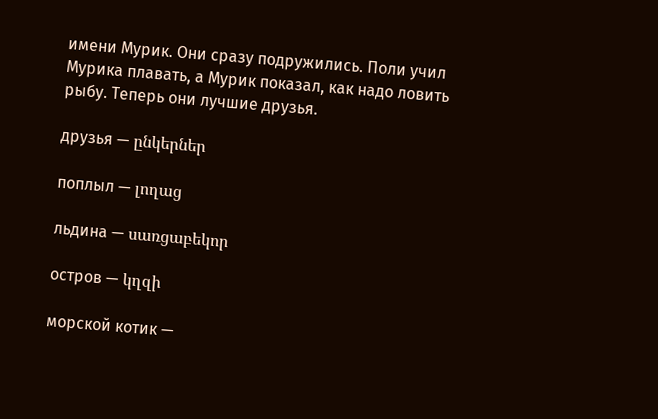имени Мурик. Они сразу подружились. Поли учил Мурика плавать, а Мурик показал, как надо ловить рыбу. Теперь они лучшие друзья.

друзья — ընկերներ

поплыл — լողաց

льдина — սառցաբեկոր

остров — կղզի

морской котик —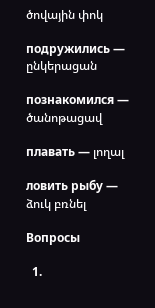ծովային փոկ

подружились — ընկերացան

познакомился — ծանոթացավ

плавать — լողալ

ловить рыбу — ձուկ բռնել

Вопросы

  1.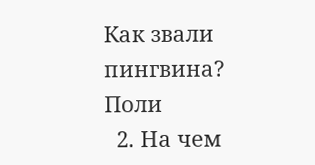Как звали пингвина? Поли
  2. На чем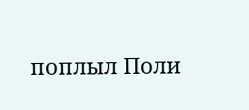поплыл Поли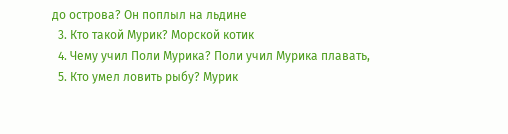до острова? Он поплыл на льдине
  3. Кто такой Мурик? Mорской котик
  4. Чему учил Поли Мурика? Поли учил Мурика плавать,
  5. Кто умел ловить рыбу? Мурик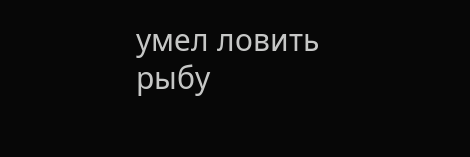умел ловить рыбу